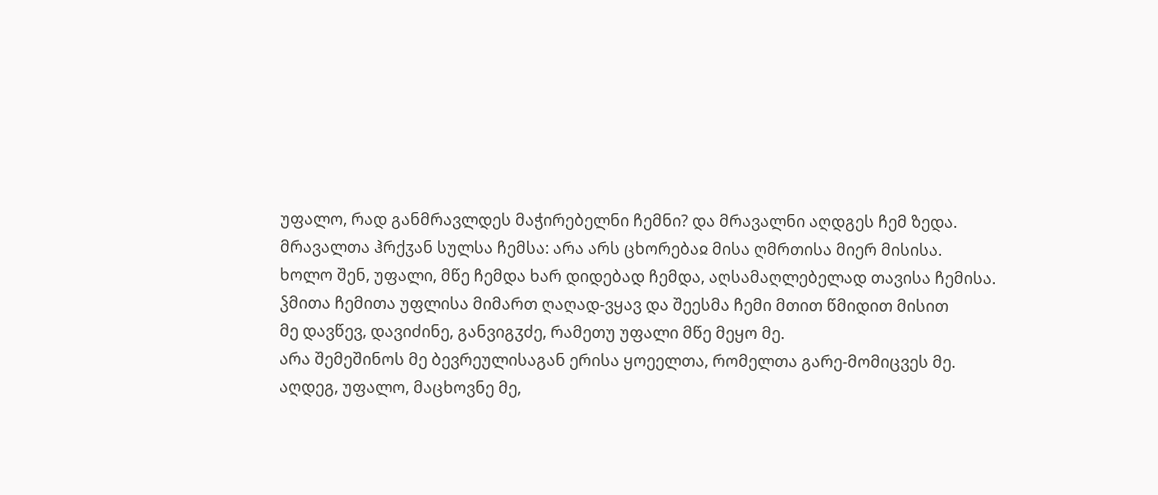უფალო, რად განმრავლდეს მაჭირებელნი ჩემნი? და მრავალნი აღდგეს ჩემ ზედა.
მრავალთა ჰრქჳან სულსა ჩემსა: არა არს ცხორებაჲ მისა ღმრთისა მიერ მისისა.
ხოლო შენ, უფალი, მწე ჩემდა ხარ დიდებად ჩემდა, აღსამაღლებელად თავისა ჩემისა.
ჴმითა ჩემითა უფლისა მიმართ ღაღად-ვყავ და შეესმა ჩემი მთით წმიდით მისით
მე დავწევ, დავიძინე, განვიგჳძე, რამეთუ უფალი მწე მეყო მე.
არა შემეშინოს მე ბევრეულისაგან ერისა ყოეელთა, რომელთა გარე-მომიცვეს მე.
აღდეგ, უფალო, მაცხოვნე მე,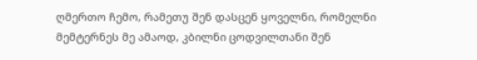ღმერთო ჩემო, რამეთუ შენ დასცენ ყოველნი, რომელნი მემტერნეს მე ამაოდ, კბილნი ცოდვილთანი შენ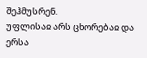შეჰმუსრენ.
უფლისაჲ არს ცხორებაჲ და ერსა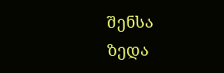შენსა ზედა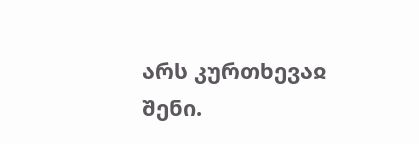არს კურთხევაჲ შენი.